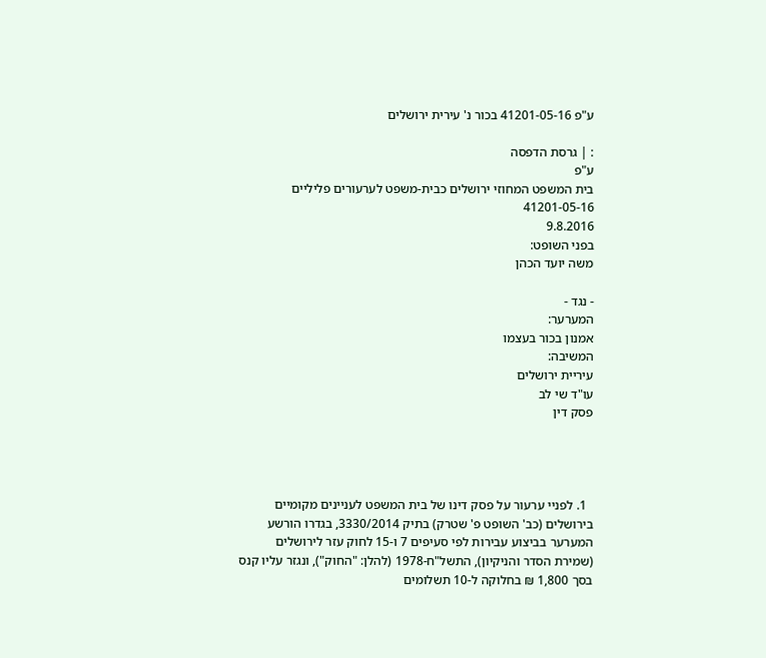ע"פ 41201-05-16 בכור נ' עירית ירושלים

: | גרסת הדפסה
ע"פ
בית המשפט המחוזי ירושלים כבית-משפט לערעורים פליליים
41201-05-16
9.8.2016
בפני השופט:
משה יועד הכהן

- נגד -
המערער:
אמנון בכור בעצמו
המשיבה:
עיריית ירושלים
עו"ד שי לב
פסק דין




  1. לפניי ערעור על פסק דינו של בית המשפט לעניינים מקומיים בירושלים (כב' השופט פ' שטרק) בתיק 3330/2014, בגדרו הורשע המערער בביצוע עבירות לפי סעיפים 7 ו-15 לחוק עזר לירושלים (שמירת הסדר והניקיון), התשל"ח-1978 (להלן: "החוק"), ונגזר עליו קנס בסך 1,800 ₪ בחלוקה ל-10 תשלומים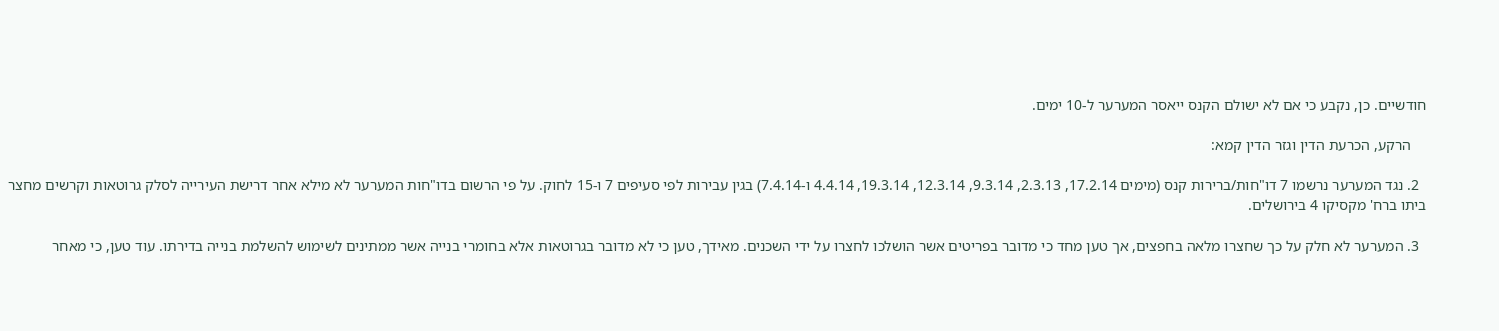חודשיים. כן, נקבע כי אם לא ישולם הקנס ייאסר המערער ל-10 ימים.

    הרקע, הכרעת הדין וגזר הדין קמא:

  2. נגד המערער נרשמו 7 דו"חות/ברירות קנס (מימים 17.2.14, 2.3.13, 9.3.14, 12.3.14, 19.3.14, 4.4.14 ו-7.4.14) בגין עבירות לפי סעיפים 7 ו-15 לחוק. על פי הרשום בדו"חות המערער לא מילא אחר דרישת העירייה לסלק גרוטאות וקרשים מחצר ביתו ברח' מקסיקו 4 בירושלים.

  3. המערער לא חלק על כך שחצרו מלאה בחפצים, אך טען מחד כי מדובר בפריטים אשר הושלכו לחצרו על ידי השכנים. מאידך, טען כי לא מדובר בגרוטאות אלא בחומרי בנייה אשר ממתינים לשימוש להשלמת בנייה בדירתו. עוד טען, כי מאחר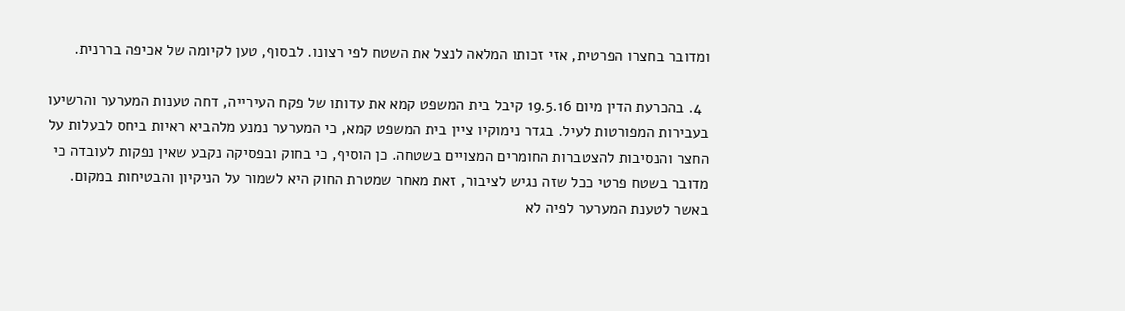ומדובר בחצרו הפרטית, אזי זכותו המלאה לנצל את השטח לפי רצונו. לבסוף, טען לקיומה של אכיפה בררנית.

  4. בהכרעת הדין מיום 19.5.16 קיבל בית המשפט קמא את עדותו של פקח העירייה, דחה טענות המערער והרשיעו בעבירות המפורטות לעיל. בגדר נימוקיו ציין בית המשפט קמא, כי המערער נמנע מלהביא ראיות ביחס לבעלות על החצר והנסיבות להצטברות החומרים המצויים בשטחה. כן הוסיף, כי בחוק ובפסיקה נקבע שאין נפקות לעובדה כי מדובר בשטח פרטי ככל שזה נגיש לציבור, זאת מאחר שמטרת החוק היא לשמור על הניקיון והבטיחות במקום. באשר לטענת המערער לפיה לא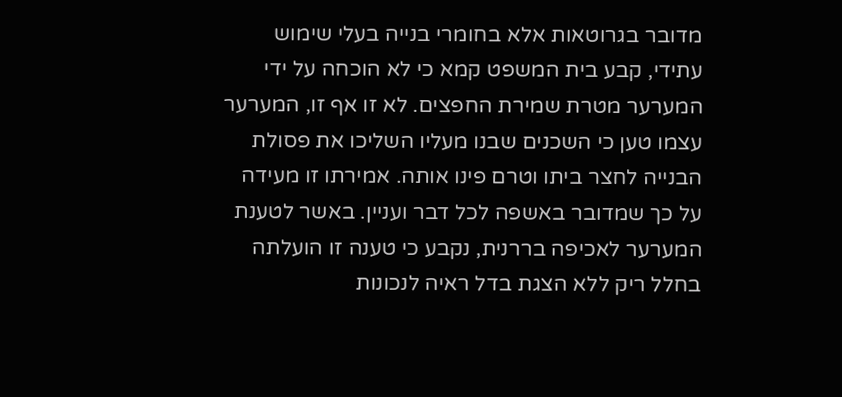מדובר בגרוטאות אלא בחומרי בנייה בעלי שימוש עתידי, קבע בית המשפט קמא כי לא הוכחה על ידי המערער מטרת שמירת החפצים. לא זו אף זו, המערער עצמו טען כי השכנים שבנו מעליו השליכו את פסולת הבנייה לחצר ביתו וטרם פינו אותה. אמירתו זו מעידה על כך שמדובר באשפה לכל דבר ועניין. באשר לטענת המערער לאכיפה בררנית, נקבע כי טענה זו הועלתה בחלל ריק ללא הצגת בדל ראיה לנכונות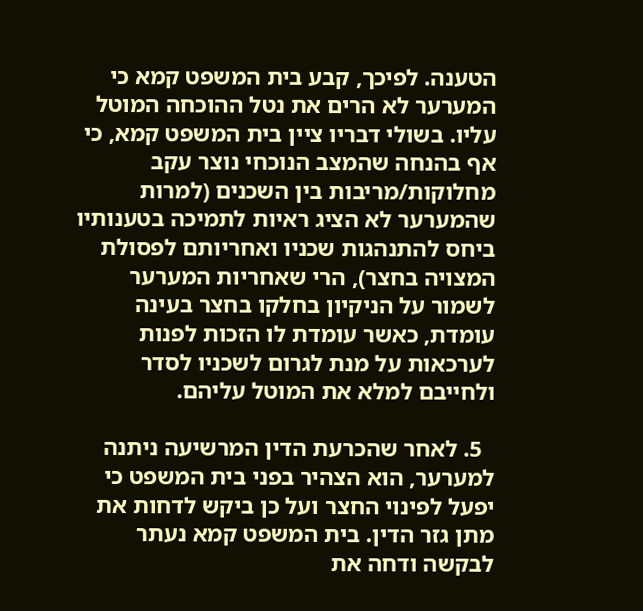הטענה. לפיכך, קבע בית המשפט קמא כי המערער לא הרים את נטל ההוכחה המוטל עליו. בשולי דבריו ציין בית המשפט קמא, כי אף בהנחה שהמצב הנוכחי נוצר עקב מחלוקות/מריבות בין השכנים (למרות שהמערער לא הציג ראיות לתמיכה בטענותיו ביחס להתנהגות שכניו ואחריותם לפסולת המצויה בחצר), הרי שאחריות המערער לשמור על הניקיון בחלקו בחצר בעינה עומדת, כאשר עומדת לו הזכות לפנות לערכאות על מנת לגרום לשכניו לסדר ולחייבם למלא את המוטל עליהם.

  5. לאחר שהכרעת הדין המרשיעה ניתנה למערער, הוא הצהיר בפני בית המשפט כי יפעל לפינוי החצר ועל כן ביקש לדחות את מתן גזר הדין. בית המשפט קמא נעתר לבקשה ודחה את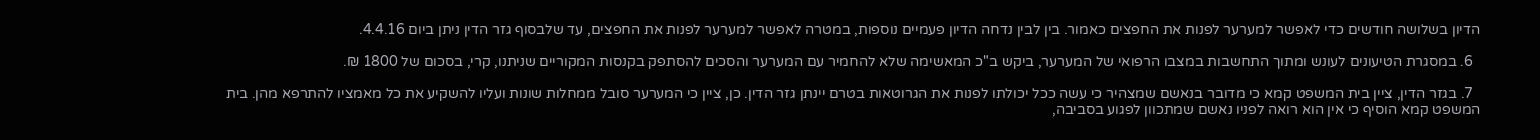הדיון בשלושה חודשים כדי לאפשר למערער לפנות את החפצים כאמור. בין לבין נדחה הדיון פעמיים נוספות, במטרה לאפשר למערער לפנות את החפצים, עד שלבסוף גזר הדין ניתן ביום 4.4.16.

  6. במסגרת הטיעונים לעונש ומתוך התחשבות במצבו הרפואי של המערער, ביקש ב"כ המאשימה שלא להחמיר עם המערער והסכים להסתפק בקנסות המקוריים שניתנו, קרי, בסכום של 1800 ₪.

  7. בגזר הדין, ציין בית המשפט קמא כי מדובר בנאשם שמצהיר כי עשה ככל יכולתו לפנות את הגרוטאות בטרם יינתן גזר הדין. כן, ציין כי המערער סובל ממחלות שונות ועליו להשקיע את כל מאמציו להתרפא מהן. בית המשפט קמא הוסיף כי אין הוא רואה לפניו נאשם שמתכוון לפגוע בסביבה,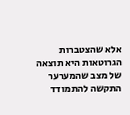אלא שהצטברות הגרוטאות היא תוצאה של מצב שהמערער התקשה להתמודד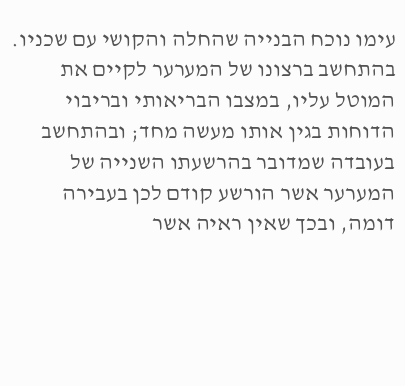עימו נוכח הבנייה שהחלה והקושי עם שכניו. בהתחשב ברצונו של המערער לקיים את המוטל עליו, במצבו הבריאותי ובריבוי הדוחות בגין אותו מעשה מחד; ובהתחשב בעובדה שמדובר בהרשעתו השנייה של המערער אשר הורשע קודם לכן בעבירה דומה, ובכך שאין ראיה אשר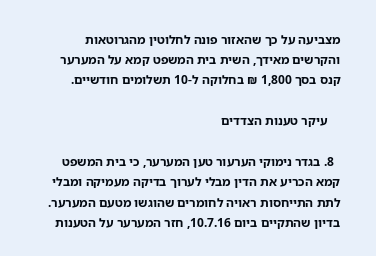מצביעה על כך שהאזור פונה לחלוטין מהגרוטאות והקרשים מאידך, השית בית המשפט קמא על המערער קנס בסך 1,800 ₪ בחלוקה ל-10 תשלומים חודשיים.

    עיקר טענות הצדדים

  8. בגדר נימוקי הערעור טען המערער, כי בית המשפט קמא הכריע את הדין מבלי לערוך בדיקה מעמיקה ומבלי לתת התייחסות ראויה לחומרים שהוגשו מטעם המערער. בדיון שהתקיים ביום 10.7.16, חזר המערער על הטענות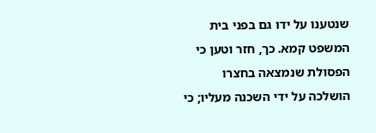שנטענו על ידו גם בפני בית המשפט קמא. כך, חזר וטען כי הפסולת שנמצאה בחצרו הושלכה על ידי השכנה מעליו; כי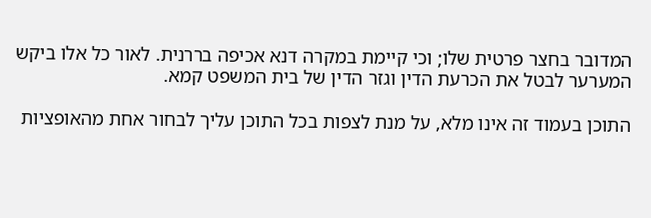המדובר בחצר פרטית שלו; וכי קיימת במקרה דנא אכיפה בררנית. לאור כל אלו ביקש המערער לבטל את הכרעת הדין וגזר הדין של בית המשפט קמא.

התוכן בעמוד זה אינו מלא, על מנת לצפות בכל התוכן עליך לבחור אחת מהאופציות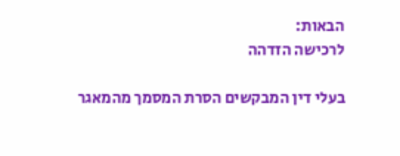הבאות:
לרכישה הזדהה

בעלי דין המבקשים הסרת המסמך מהמאגר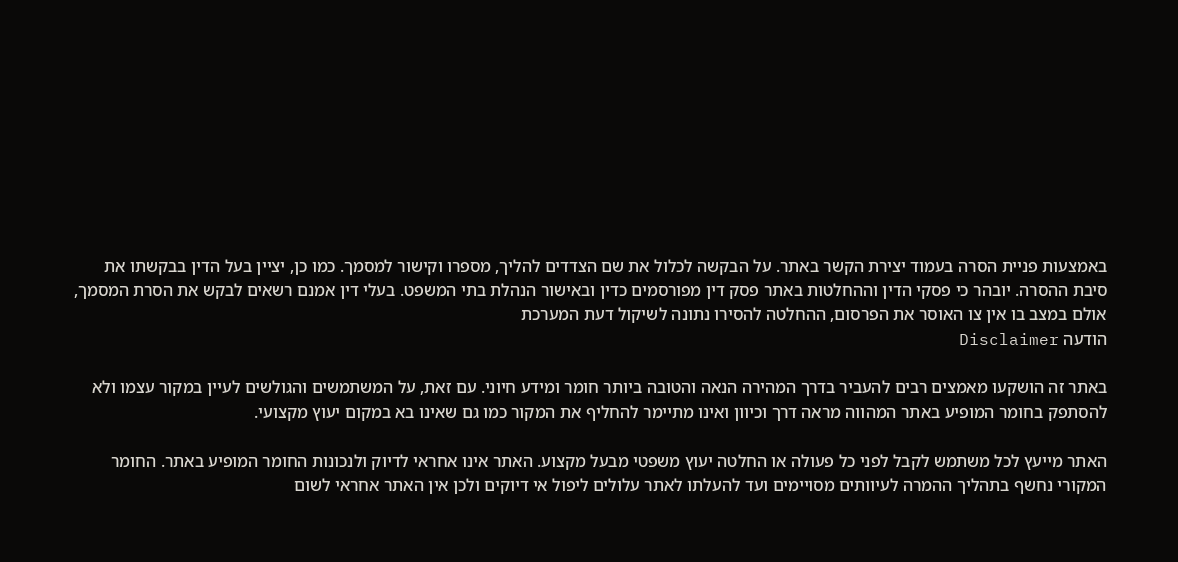באמצעות פניית הסרה בעמוד יצירת הקשר באתר. על הבקשה לכלול את שם הצדדים להליך, מספרו וקישור למסמך. כמו כן, יציין בעל הדין בבקשתו את סיבת ההסרה. יובהר כי פסקי הדין וההחלטות באתר פסק דין מפורסמים כדין ובאישור הנהלת בתי המשפט. בעלי דין אמנם רשאים לבקש את הסרת המסמך, אולם במצב בו אין צו האוסר את הפרסום, ההחלטה להסירו נתונה לשיקול דעת המערכת
הודעה Disclaimer

באתר זה הושקעו מאמצים רבים להעביר בדרך המהירה הנאה והטובה ביותר חומר ומידע חיוני. עם זאת, על המשתמשים והגולשים לעיין במקור עצמו ולא להסתפק בחומר המופיע באתר המהווה מראה דרך וכיוון ואינו מתיימר להחליף את המקור כמו גם שאינו בא במקום יעוץ מקצועי.

האתר מייעץ לכל משתמש לקבל לפני כל פעולה או החלטה יעוץ משפטי מבעל מקצוע. האתר אינו אחראי לדיוק ולנכונות החומר המופיע באתר. החומר המקורי נחשף בתהליך ההמרה לעיוותים מסויימים ועד להעלתו לאתר עלולים ליפול אי דיוקים ולכן אין האתר אחראי לשום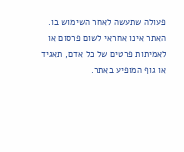פעולה שתעשה לאחר השימוש בו. האתר אינו אחראי לשום פרסום או לאמיתות פרטים של כל אדם, תאגיד או גוף המופיע באתר.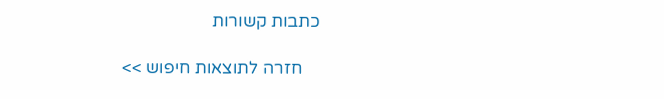כתבות קשורות

    חזרה לתוצאות חיפוש >>